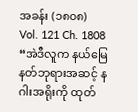အခန်း (၁၈၀၈)
Vol. 121 Ch. 1808
“အဲဒီလူက နယ်မြေနတ်ဘုရားအဆင့် နဂါးအရိုးကို ထုတ်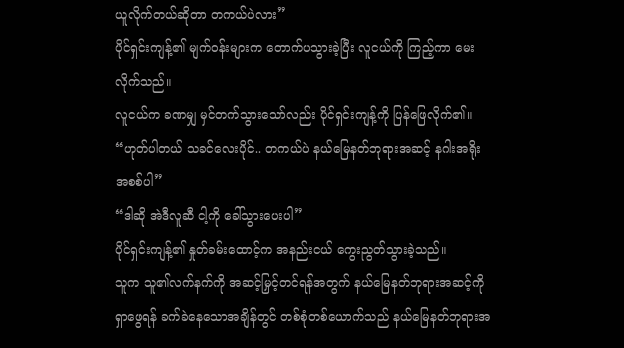ယူလိုက်တယ်ဆိုတာ တကယ်ပဲလား”
ပိုင်ရှင်းကျန့်၏ မျက်ဝန်းများက တောက်ပသွားခဲ့ပြီး လူငယ်ကို ကြည့်ကာ မေးလိုက်သည်။
လူငယ်က ခဏမျှ မှင်တက်သွားသော်လည်း ပိုင်ရှင်းကျန့်ကို ပြန်ဖြေလိုက်၏။
“ဟုတ်ပါတယ် သခင်လေးပိုင်.. တကယ်ပဲ နယ်မြေနတ်ဘုရားအဆင့် နဂါးအရိုးအစစ်ပါ”
“ဒါဆို အဲဒီလူဆီ ငါ့ကို ခေါ်သွားပေးပါ”
ပိုင်ရှင်းကျန့်၏ နှုတ်ခမ်းထောင့်က အနည်းငယ် ကွေးညွတ်သွားခဲ့သည်။
သူက သူ၏လက်နက်ကို အဆင့်မြှင့်တင်ရန်အတွက် နယ်မြေနတ်ဘုရားအဆင့်ကို ရှာဖွေရန် ခက်ခဲနေသောအချိန်တွင် တစ်စုံတစ်ယောက်သည် နယ်မြေနတ်ဘုရားအ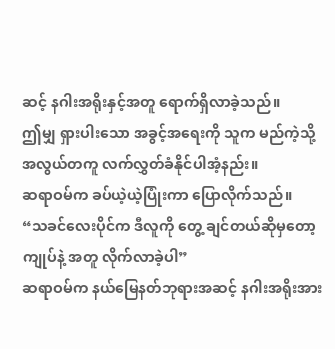ဆင့် နဂါးအရိုးနှင့်အတူ ရောက်ရှိလာခဲ့သည်။
ဤမျှ ရှားပါးသော အခွင့်အရေးကို သူက မည်ကဲ့သို့ အလွယ်တကူ လက်လွှတ်ခံနိုင်ပါအံ့နည်း။
ဆရာဝမ်က ခပ်ယဲ့ယဲ့ပြုံးကာ ပြောလိုက်သည်။
“သခင်လေးပိုင်က ဒီလူကို တွေ့ ချင်တယ်ဆိုမှတော့ ကျုပ်နဲ့ အတူ လိုက်လာခဲ့ပါ”
ဆရာဝမ်က နယ်မြေနတ်ဘုရားအဆင့် နဂါးအရိုးအား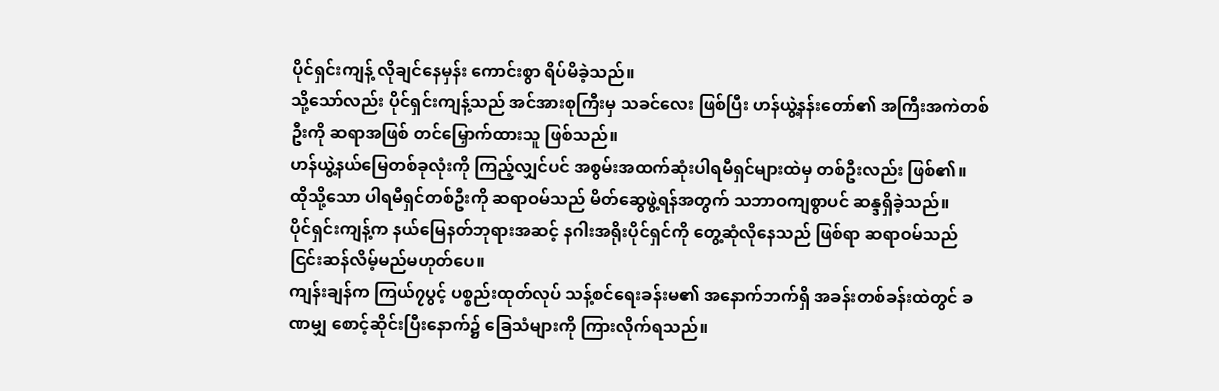ပိုင်ရှင်းကျန့် လိုချင်နေမှန်း ကောင်းစွာ ရိပ်မိခဲ့သည်။
သို့သော်လည်း ပိုင်ရှင်းကျန့်သည် အင်အားစုကြီးမှ သခင်လေး ဖြစ်ပြီး ဟန်ယွဲ့နန်းတော်၏ အကြီးအကဲတစ်ဦးကို ဆရာအဖြစ် တင်မြှောက်ထားသူ ဖြစ်သည်။
ဟန်ယွဲ့နယ်မြေတစ်ခုလုံးကို ကြည့်လျှင်ပင် အစွမ်းအထက်ဆုံးပါရမီရှင်များထဲမှ တစ်ဦးလည်း ဖြစ်၏။
ထိုသို့သော ပါရမီရှင်တစ်ဦးကို ဆရာဝမ်သည် မိတ်ဆွေဖွဲ့ရန်အတွက် သဘာဝကျစွာပင် ဆန္ဒရှိခဲ့သည်။
ပိုင်ရှင်းကျန့်က နယ်မြေနတ်ဘုရားအဆင့် နဂါးအရိုးပိုင်ရှင်ကို တွေ့ဆုံလိုနေသည် ဖြစ်ရာ ဆရာဝမ်သည် ငြင်းဆန်လိမ့်မည်မဟုတ်ပေ။
ကျန်းချန်က ကြယ်၇ပွင့် ပစ္စည်းထုတ်လုပ် သန့်စင်ရေးခန်းမ၏ အနောက်ဘက်ရှိ အခန်းတစ်ခန်းထဲတွင် ခဏမျှ စောင့်ဆိုင်းပြီးနောက်၌ ခြေသံများကို ကြားလိုက်ရသည်။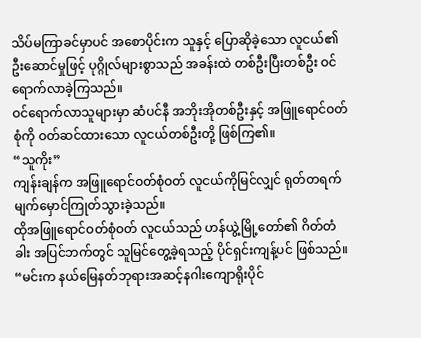သိပ်မကြာခင်မှာပင် အစောပိုင်းက သူနှင့် ပြောဆိုခဲ့သော လူငယ်၏ ဦးဆောင်မှုဖြင့် ပုဂ္ဂိုလ်များစွာသည် အခန်းထဲ တစ်ဦးပြီးတစ်ဦး ဝင်ရောက်လာခဲ့ကြသည်။
ဝင်ရောက်လာသူများမှာ ဆံပင်နီ အဘိုးအိုတစ်ဦးနှင့် အဖြူရောင်ဝတ်စုံကို ဝတ်ဆင်ထားသော လူငယ်တစ်ဦးတို့ ဖြစ်ကြ၏။
“သူကိုး”
ကျန်းချန်က အဖြူရောင်ဝတ်စုံဝတ် လူငယ်ကိုမြင်လျှင် ရုတ်တရက် မျက်မှောင်ကြုတ်သွားခဲ့သည်။
ထိုအဖြူရောင်ဝတ်စုံဝတ် လူငယ်သည် ဟန်ယွဲ့မြို့တော်၏ ဂိတ်တံခါး အပြင်ဘက်တွင် သူမြင်တွေ့ခဲ့ရသည့် ပိုင်ရှင်းကျန့်ပင် ဖြစ်သည်။
“မင်းက နယ်မြေနတ်ဘုရားအဆင့်နဂါးကျောရိုးပိုင်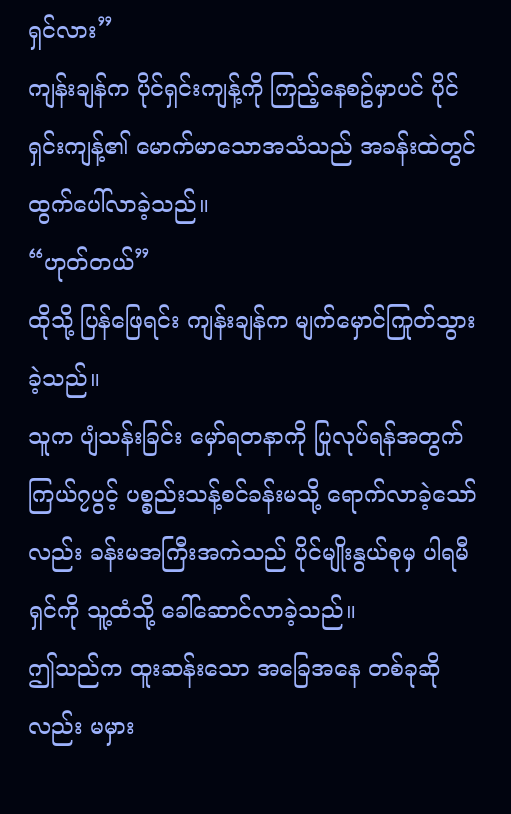ရှင်လား”
ကျန်းချန်က ပိုင်ရှင်းကျန့်ကို ကြည့်နေစဥ်မှာပင် ပိုင်ရှင်းကျန့်၏ မောက်မာသောအသံသည် အခန်းထဲတွင်ထွက်ပေါ်လာခဲ့သည်။
“ဟုတ်တယ်”
ထိုသို့ ပြန်ဖြေရင်း ကျန်းချန်က မျက်မှောင်ကြုတ်သွားခဲ့သည်။
သူက ပျံသန်းခြင်း မှော်ရတနာကို ပြုလုပ်ရန်အတွက် ကြယ်၇ပွင့် ပစ္စည်းသန့်စင်ခန်းမသို့ ရောက်လာခဲ့သော်လည်း ခန်းမအကြီးအကဲသည် ပိုင်မျိုးနွယ်စုမှ ပါရမီရှင်ကို သူ့ထံသို့ ခေါ်ဆောင်လာခဲ့သည်။
ဤသည်က ထူးဆန်းသော အခြေအနေ တစ်ခုဆိုလည်း မမှား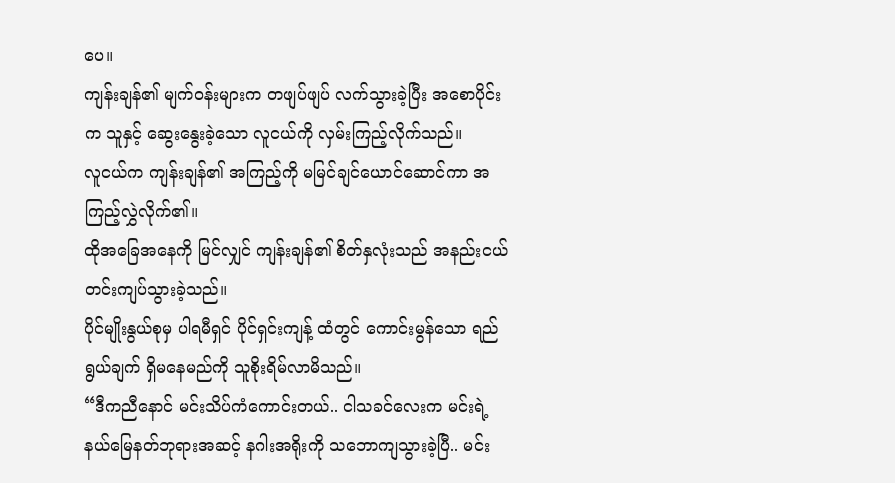ပေ။
ကျန်းချန်၏ မျက်ဝန်းများက တဖျပ်ဖျပ် လက်သွားခဲ့ပြီး အစောပိုင်းက သူနှင့် ဆွေးနွေးခဲ့သော လူငယ်ကို လှမ်းကြည့်လိုက်သည်။
လူငယ်က ကျန်းချန်၏ အကြည့်ကို မမြင်ချင်ယောင်ဆောင်ကာ အကြည့်လွှဲလိုက်၏။
ထိုအခြေအနေကို မြင်လျှင် ကျန်းချန်၏ စိတ်နှလုံးသည် အနည်းငယ် တင်းကျပ်သွားခဲ့သည်။
ပိုင်မျိုးနွယ်စုမှ ပါရမီရှင် ပိုင်ရှင်းကျန့် ထံတွင် ကောင်းမွန်သော ရည်ရွယ်ချက် ရှိမနေမည်ကို သူစိုးရိမ်လာမိသည်။
“ဒီကညီနောင် မင်းသိပ်ကံကောင်းတယ်.. ငါသခင်လေးက မင်းရဲ့ နယ်မြေနတ်ဘုရားအဆင့် နဂါးအရိုးကို သဘောကျသွားခဲ့ပြီ.. မင်း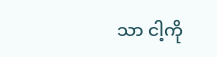သာ ငါ့ကို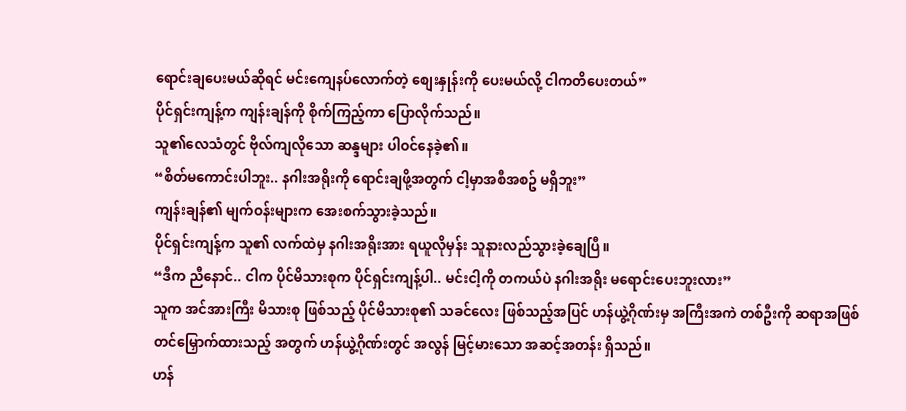ရောင်းချပေးမယ်ဆိုရင် မင်းကျေနပ်လောက်တဲ့ စျေးနှုန်းကို ပေးမယ်လို့ ငါကတိပေးတယ်”
ပိုင်ရှင်းကျန့်က ကျန်းချန်ကို စိုက်ကြည့်ကာ ပြောလိုက်သည်။
သူ၏လေသံတွင် ဗိုလ်ကျလိုသော ဆန္ဒများ ပါဝင်နေခဲ့၏။
“စိတ်မကောင်းပါဘူး.. နဂါးအရိုးကို ရောင်းချဖို့အတွက် ငါ့မှာအစီအစဥ် မရှိဘူး”
ကျန်းချန်၏ မျက်ဝန်းများက အေးစက်သွားခဲ့သည်။
ပိုင်ရှင်းကျန့်က သူ၏ လက်ထဲမှ နဂါးအရိုးအား ရယူလိုမှန်း သူနားလည်သွားခဲ့ချေပြီ။
“ဒီက ညီနောင်.. ငါက ပိုင်မိသားစုက ပိုင်ရှင်းကျန့်ပါ.. မင်းငါ့ကို တကယ်ပဲ နဂါးအရိုး မရောင်းပေးဘူးလား”
သူက အင်အားကြီး မိသားစု ဖြစ်သည့် ပိုင်မိသားစု၏ သခင်လေး ဖြစ်သည့်အပြင် ဟန်ယွဲ့ဂိုဏ်းမှ အကြီးအကဲ တစ်ဦးကို ဆရာအဖြစ် တင်မြှောက်ထားသည့် အတွက် ဟန်ယွဲ့ဂိုဏ်းတွင် အလွန် မြင့်မားသော အဆင့်အတန်း ရှိသည်။
ဟန်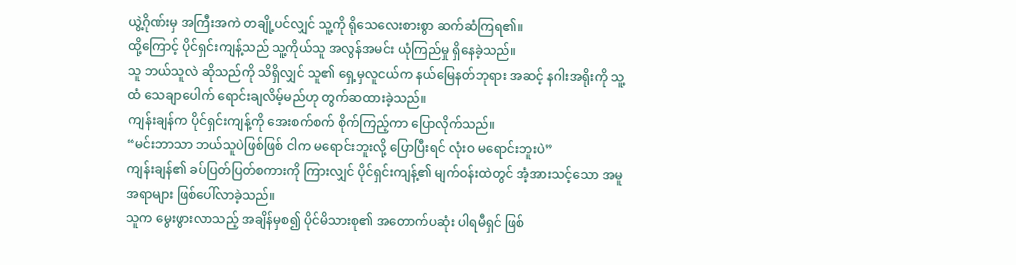ယွဲ့ဂိုဏ်းမှ အကြီးအကဲ တချို့ပင်လျှင် သူ့ကို ရိုသေလေးစားစွာ ဆက်ဆံကြရ၏။
ထို့ကြောင့် ပိုင်ရှင်းကျန့်သည် သူ့ကိုယ်သူ အလွန်အမင်း ယုံကြည်မှု ရှိနေခဲ့သည်။
သူ ဘယ်သူလဲ ဆိုသည်ကို သိရှိလျှင် သူ၏ ရှေ့မှလူငယ်က နယ်မြေနတ်ဘုရား အဆင့် နဂါးအရိုးကို သူ့ထံ သေချာပေါက် ရောင်းချလိမ့်မည်ဟု တွက်ဆထားခဲ့သည်။
ကျန်းချန်က ပိုင်ရှင်းကျန့်ကို အေးစက်စက် စိုက်ကြည့်ကာ ပြောလိုက်သည်။
“မင်းဘာသာ ဘယ်သူပဲဖြစ်ဖြစ် ငါက မရောင်းဘူးလို့ ပြောပြီးရင် လုံးဝ မရောင်းဘူးပဲ”
ကျန်းချန်၏ ခပ်ပြတ်ပြတ်စကားကို ကြားလျှင် ပိုင်ရှင်းကျန့်၏ မျက်ဝန်းထဲတွင် အံ့အားသင့်သော အမူအရာများ ဖြစ်ပေါ်လာခဲ့သည်။
သူက မွေးဖွားလာသည့် အချိန်မှစ၍ ပိုင်မိသားစု၏ အတောက်ပဆုံး ပါရမီရှင် ဖြစ်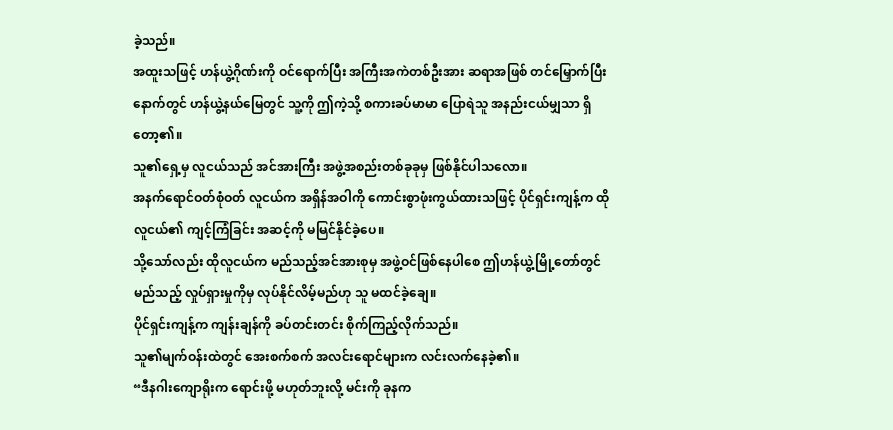ခဲ့သည်။
အထူးသဖြင့် ဟန်ယွဲ့ဂိုဏ်းကို ဝင်ရောက်ပြီး အကြီးအကဲတစ်ဦးအား ဆရာအဖြစ် တင်မြှောက်ပြီးနောက်တွင် ဟန်ယွဲ့နယ်မြေတွင် သူ့ကို ဤကဲ့သို့ စကားခပ်မာမာ ပြောရဲသူ အနည်းငယ်မျှသာ ရှိတော့၏။
သူ၏ရှေ့မှ လူငယ်သည် အင်အားကြီး အဖွဲ့အစည်းတစ်ခုခုမှ ဖြစ်နိုင်ပါသလော။
အနက်ရောင်ဝတ်စုံဝတ် လူငယ်က အရှိန်အဝါကို ကောင်းစွာဖုံးကွယ်ထားသဖြင့် ပိုင်ရှင်းကျန့်က ထိုလူငယ်၏ ကျင့်ကြံခြင်း အဆင့်ကို မမြင်နိုင်ခဲ့ပေ။
သို့သော်လည်း ထိုလူငယ်က မည်သည့်အင်အားစုမှ အဖွဲ့ဝင်ဖြစ်နေပါစေ ဤဟန်ယွဲ့မြို့တော်တွင် မည်သည့် လှုပ်ရှားမှုကိုမှ လုပ်နိုင်လိမ့်မည်ဟု သူ မထင်ခဲ့ချေ။
ပိုင်ရှင်းကျန့်က ကျန်းချန်ကို ခပ်တင်းတင်း စိုက်ကြည့်လိုက်သည်။
သူ၏မျက်ဝန်းထဲတွင် အေးစက်စက် အလင်းရောင်များက လင်းလက်နေခဲ့၏။
“ဒီနဂါးကျောရိုးက ရောင်းဖို့ မဟုတ်ဘူးလို့ မင်းကို ခုနက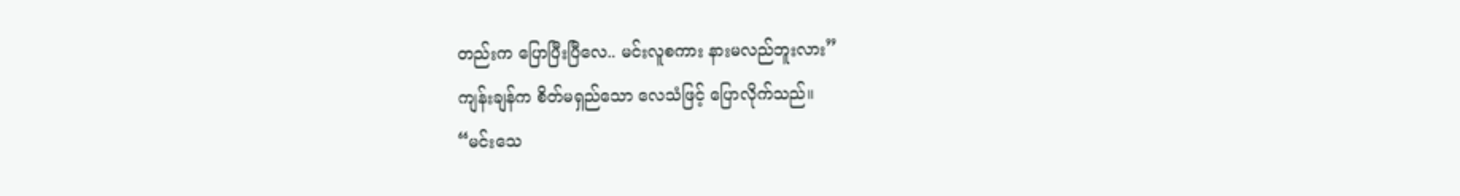တည်းက ပြောပြီးပြီလေ.. မင်းလူစကား နားမလည်ဘူးလား”
ကျန်းချန်က စိတ်မရှည်သော လေသံဖြင့် ပြောလိုက်သည်။
“မင်းသေ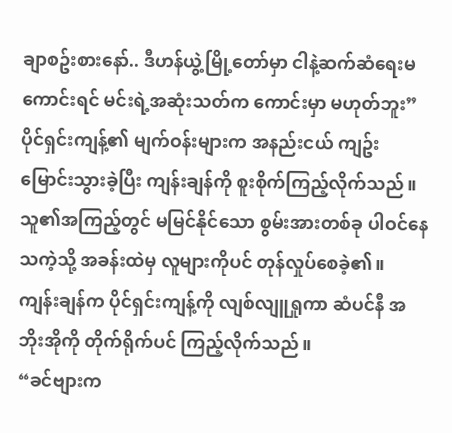ချာစဥ်းစားနော်.. ဒီဟန်ယွဲ့မြို့တော်မှာ ငါနဲ့ဆက်ဆံရေးမကောင်းရင် မင်းရဲ့အဆုံးသတ်က ကောင်းမှာ မဟုတ်ဘူး”
ပိုင်ရှင်းကျန့်၏ မျက်ဝန်းများက အနည်းငယ် ကျဥ်းမြောင်းသွားခဲ့ပြီး ကျန်းချန်ကို စူးစိုက်ကြည့်လိုက်သည်။
သူ၏အကြည့်တွင် မမြင်နိုင်သော စွမ်းအားတစ်ခု ပါဝင်နေသကဲ့သို့ အခန်းထဲမှ လူများကိုပင် တုန်လှုပ်စေခဲ့၏။
ကျန်းချန်က ပိုင်ရှင်းကျန့်ကို လျစ်လျူရှုကာ ဆံပင်နီ အဘိုးအိုကို တိုက်ရိုက်ပင် ကြည့်လိုက်သည်။
“ခင်ဗျားက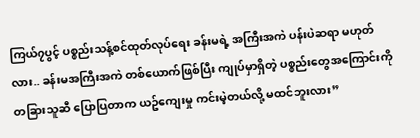ကြယ်၇ပွင့် ပစ္စည်းသန့်စင်ထုတ်လုပ်ရေး ခန်းမရဲ့ အကြီးအကဲ ပန်းပဲဆရာ မဟုတ်လား.. ခန်းမအကြီးအကဲ တစ်ယောက်ဖြစ်ပြီး ကျုပ်မှာရှိတဲ့ ပစ္စည်းတွေအကြောင်းကို တခြားသူဆီ ပြောပြတာက ယဥ်ကျေးမှု ကင်းမဲ့တယ်လို့ မထင်ဘူးလား”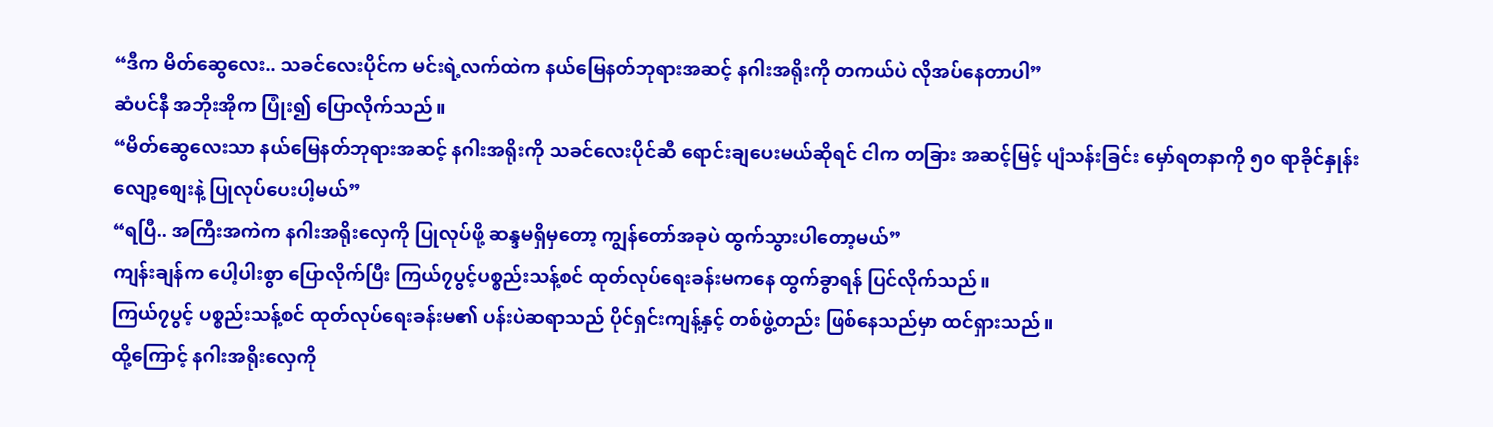“ဒီက မိတ်ဆွေလေး.. သခင်လေးပိုင်က မင်းရဲ့လက်ထဲက နယ်မြေနတ်ဘုရားအဆင့် နဂါးအရိုးကို တကယ်ပဲ လိုအပ်နေတာပါ”
ဆံပင်နီ အဘိုးအိုက ပြုံး၍ ပြောလိုက်သည်။
“မိတ်ဆွေလေးသာ နယ်မြေနတ်ဘုရားအဆင့် နဂါးအရိုးကို သခင်လေးပိုင်ဆီ ရောင်းချပေးမယ်ဆိုရင် ငါက တခြား အဆင့်မြင့် ပျံသန်းခြင်း မှော်ရတနာကို ၅၀ ရာခိုင်နှုန်းလျော့စျေးနဲ့ ပြုလုပ်ပေးပါ့မယ်”
“ရပြီ.. အကြီးအကဲက နဂါးအရိုးလှေကို ပြုလုပ်ဖို့ ဆန္ဒမရှိမှတော့ ကျွန်တော်အခုပဲ ထွက်သွားပါတော့မယ်”
ကျန်းချန်က ပေါ့ပါးစွာ ပြောလိုက်ပြီး ကြယ်၇ပွင့်ပစ္စည်းသန့်စင် ထုတ်လုပ်ရေးခန်းမကနေ ထွက်ခွာရန် ပြင်လိုက်သည်။
ကြယ်၇ပွင့် ပစ္စည်းသန့်စင် ထုတ်လုပ်ရေးခန်းမ၏ ပန်းပဲဆရာသည် ပိုင်ရှင်းကျန့်နှင့် တစ်ဖွဲ့တည်း ဖြစ်နေသည်မှာ ထင်ရှားသည်။
ထို့ကြောင့် နဂါးအရိုးလှေကို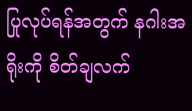ပြုလုပ်ရန်အတွက် နဂါးအရိုးကို စိတ်ချလက်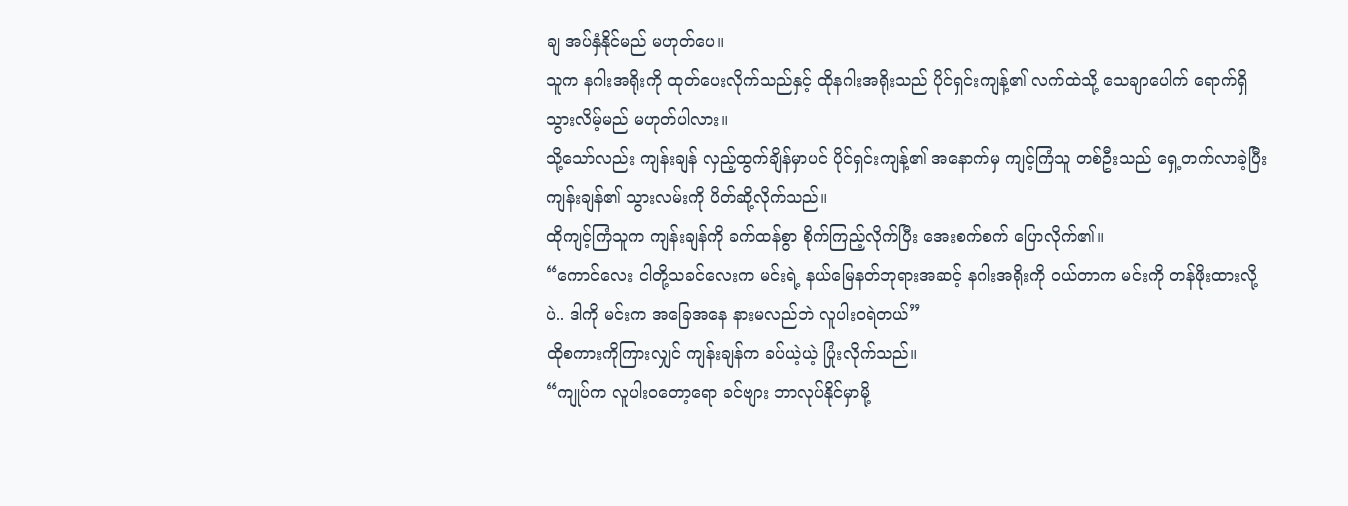ချ အပ်နှံနိုင်မည် မဟုတ်ပေ။
သူက နဂါးအရိုးကို ထုတ်ပေးလိုက်သည်နှင့် ထိုနဂါးအရိုးသည် ပိုင်ရှင်းကျန့်၏ လက်ထဲသို့ သေချာပေါက် ရောက်ရှိသွားလိမ့်မည် မဟုတ်ပါလား။
သို့သော်လည်း ကျန်းချန် လှည့်ထွက်ချိန်မှာပင် ပိုင်ရှင်းကျန့်၏ အနောက်မှ ကျင့်ကြံသူ တစ်ဦးသည် ရှေ့တက်လာခဲ့ပြီး ကျန်းချန်၏ သွားလမ်းကို ပိတ်ဆို့လိုက်သည်။
ထိုကျင့်ကြံသူက ကျန်းချန်ကို ခက်ထန်စွာ စိုက်ကြည့်လိုက်ပြီး အေးစက်စက် ပြောလိုက်၏။
“ကောင်လေး ငါတို့သခင်လေးက မင်းရဲ့ နယ်မြေနတ်ဘုရားအဆင့် နဂါးအရိုးကို ဝယ်တာက မင်းကို တန်ဖိုးထားလို့ပဲ.. ဒါကို မင်းက အခြေအနေ နားမလည်ဘဲ လူပါးဝရဲတယ်”
ထိုစကားကိုကြားလျှင် ကျန်းချန်က ခပ်ယဲ့ယဲ့ ပြုံးလိုက်သည်။
“ကျုပ်က လူပါးဝတော့ရော ခင်ဗျား ဘာလုပ်နိုင်မှာမို့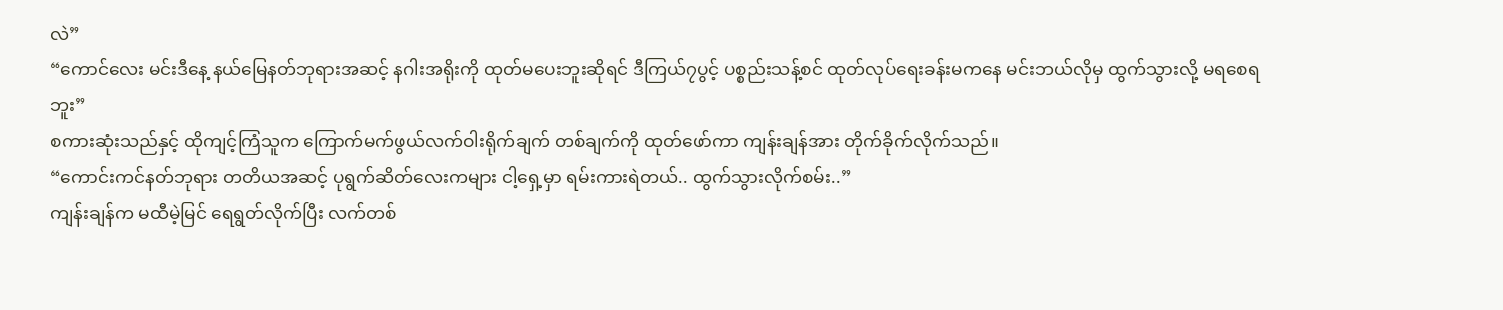လဲ”
“ကောင်လေး မင်းဒီနေ့ နယ်မြေနတ်ဘုရားအဆင့် နဂါးအရိုးကို ထုတ်မပေးဘူးဆိုရင် ဒီကြယ်၇ပွင့် ပစ္စည်းသန့်စင် ထုတ်လုပ်ရေးခန်းမကနေ မင်းဘယ်လိုမှ ထွက်သွားလို့ မရစေရဘူး”
စကားဆုံးသည်နှင့် ထိုကျင့်ကြံသူက ကြောက်မက်ဖွယ်လက်ဝါးရိုက်ချက် တစ်ချက်ကို ထုတ်ဖော်ကာ ကျန်းချန်အား တိုက်ခိုက်လိုက်သည်။
“ကောင်းကင်နတ်ဘုရား တတိယအဆင့် ပုရွက်ဆိတ်လေးကများ ငါ့ရှေ့မှာ ရမ်းကားရဲတယ်.. ထွက်သွားလိုက်စမ်း..”
ကျန်းချန်က မထီမဲ့မြင် ရေရွတ်လိုက်ပြီး လက်တစ်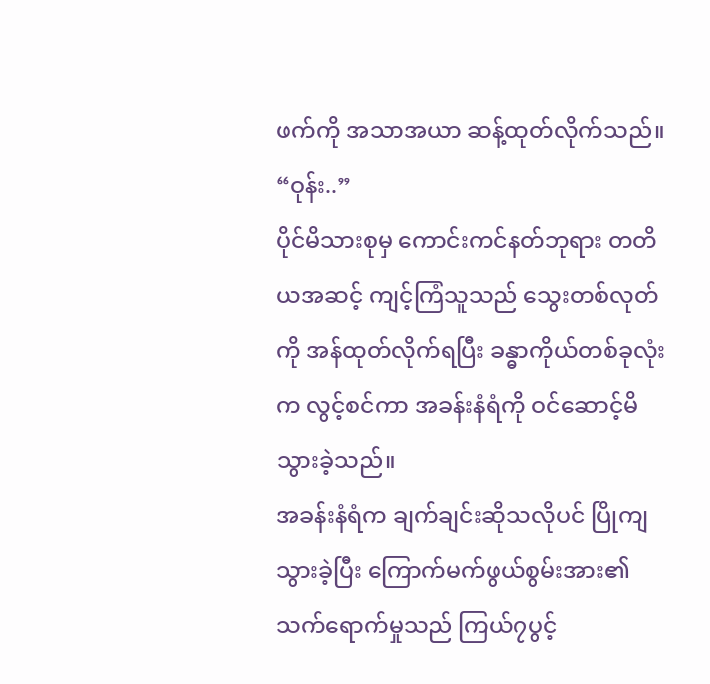ဖက်ကို အသာအယာ ဆန့်ထုတ်လိုက်သည်။
“ဝုန်း..”
ပိုင်မိသားစုမှ ကောင်းကင်နတ်ဘုရား တတိယအဆင့် ကျင့်ကြံသူသည် သွေးတစ်လုတ်ကို အန်ထုတ်လိုက်ရပြီး ခန္ဓာကိုယ်တစ်ခုလုံးက လွင့်စင်ကာ အခန်းနံရံကို ဝင်ဆောင့်မိသွားခဲ့သည်။
အခန်းနံရံက ချက်ချင်းဆိုသလိုပင် ပြိုကျသွားခဲ့ပြီး ကြောက်မက်ဖွယ်စွမ်းအား၏ သက်ရောက်မှုသည် ကြယ်၇ပွင့်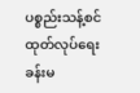ပစ္စည်းသန့်စင် ထုတ်လုပ်ရေး ခန်းမ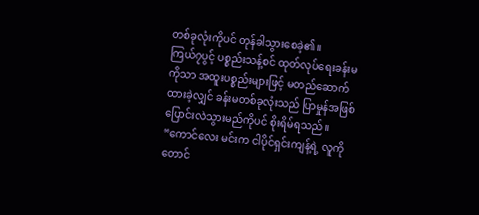တစ်ခုလုံးကိုပင် တုန်ခါသွားစေခဲ့၏။
ကြယ်၇ပွင့် ပစ္စည်းသန့်စင် ထုတ်လုပ်ရေးခန်းမကိုသာ အထူးပစ္စည်းများဖြင့် မတည်ဆောက်ထားခဲ့လျှင် ခန်းမတစ်ခုလုံးသည် ပြာမှုန်အဖြစ် ပြောင်းလဲသွားမည်ကိုပင် စိုးရိမ်ရသည်။
“ကောင်လေး မင်းက ငါပိုင်ရှင်းကျန့်ရဲ့ လူကိုတောင်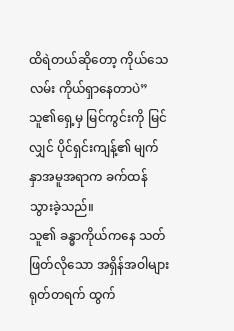ထိရဲတယ်ဆိုတော့ ကိုယ်သေလမ်း ကိုယ်ရှာနေတာပဲ”
သူ၏ရှေ့မှ မြင်ကွင်းကို မြင်လျှင် ပိုင်ရှင်းကျန့်၏ မျက်နှာအမူအရာက ခက်ထန်သွားခဲ့သည်။
သူ၏ ခန္ဓာကိုယ်ကနေ သတ်ဖြတ်လိုသော အရှိန်အဝါများ ရုတ်တရက် ထွက်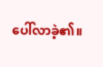ပေါ်လာခဲ့၏။